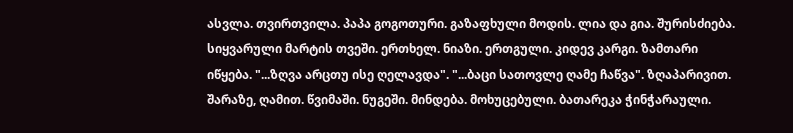ასვლა. თვირთვილა. პაპა გოგოთური. გაზაფხული მოდის. ლია და გია. შურისძიება. სიყვარული მარტის თვეში. ერთხელ. ნიაზი. ერთგული. კიდევ კარგი. ზამთარი იწყება. "...ზღვა არცთუ ისე ღელავდა". "...ბაცი სათოვლე ღამე ჩაწვა". ზღაპარივით. შარაზე, ღამით. წვიმაში. ნუგეში. მინდება. მოხუცებული. ბათარეკა ჭინჭარაული.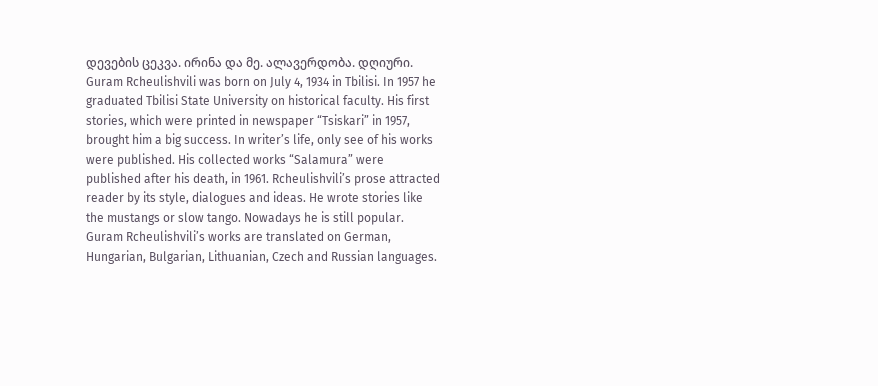დევების ცეკვა. ირინა და მე. ალავერდობა. დღიური.
Guram Rcheulishvili was born on July 4, 1934 in Tbilisi. In 1957 he graduated Tbilisi State University on historical faculty. His first stories, which were printed in newspaper “Tsiskari” in 1957, brought him a big success. In writer’s life, only see of his works were published. His collected works “Salamura” were published after his death, in 1961. Rcheulishvili’s prose attracted reader by its style, dialogues and ideas. He wrote stories like the mustangs or slow tango. Nowadays he is still popular. Guram Rcheulishvili’s works are translated on German, Hungarian, Bulgarian, Lithuanian, Czech and Russian languages.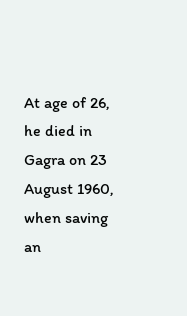At age of 26, he died in Gagra on 23 August 1960, when saving an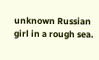unknown Russian girl in a rough sea.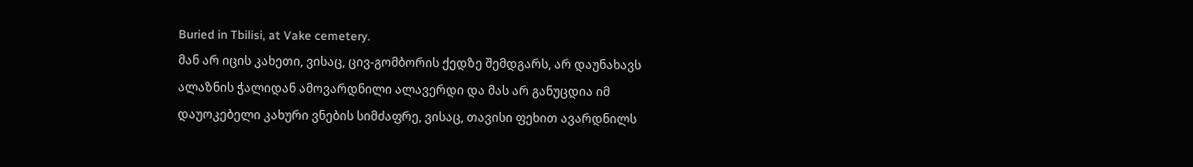Buried in Tbilisi, at Vake cemetery.
მან არ იცის კახეთი, ვისაც, ცივ-გომბორის ქედზე შემდგარს, არ დაუნახავს ალაზნის ჭალიდან ამოვარდნილი ალავერდი და მას არ განუცდია იმ დაუოკებელი კახური ვნების სიმძაფრე, ვისაც, თავისი ფეხით ავარდნილს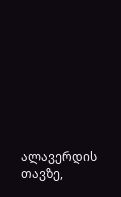ალავერდის თავზე,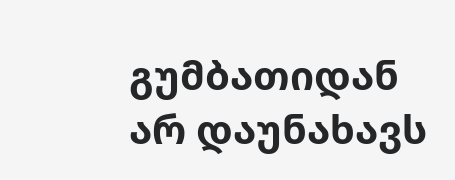გუმბათიდან არ დაუნახავს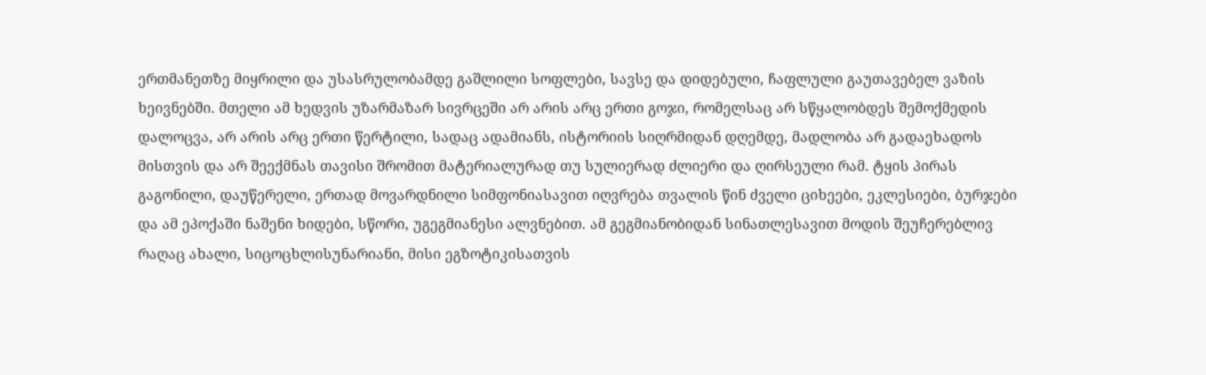ერთმანეთზე მიყრილი და უსასრულობამდე გაშლილი სოფლები, სავსე და დიდებული, ჩაფლული გაუთავებელ ვაზის ხეივნებში. მთელი ამ ხედვის უზარმაზარ სივრცეში არ არის არც ერთი გოჯი, რომელსაც არ სწყალობდეს შემოქმედის დალოცვა, არ არის არც ერთი წერტილი, სადაც ადამიანს, ისტორიის სიღრმიდან დღემდე, მადლობა არ გადაეხადოს მისთვის და არ შეექმნას თავისი შრომით მატერიალურად თუ სულიერად ძლიერი და ღირსეული რამ. ტყის პირას გაგონილი, დაუწერელი, ერთად მოვარდნილი სიმფონიასავით იღვრება თვალის წინ ძველი ციხეები, ეკლესიები, ბურჯები და ამ ეპოქაში ნაშენი ხიდები, სწორი, უგეგმიანესი ალვნებით. ამ გეგმიანობიდან სინათლესავით მოდის შეუჩერებლივ რაღაც ახალი, სიცოცხლისუნარიანი, მისი ეგზოტიკისათვის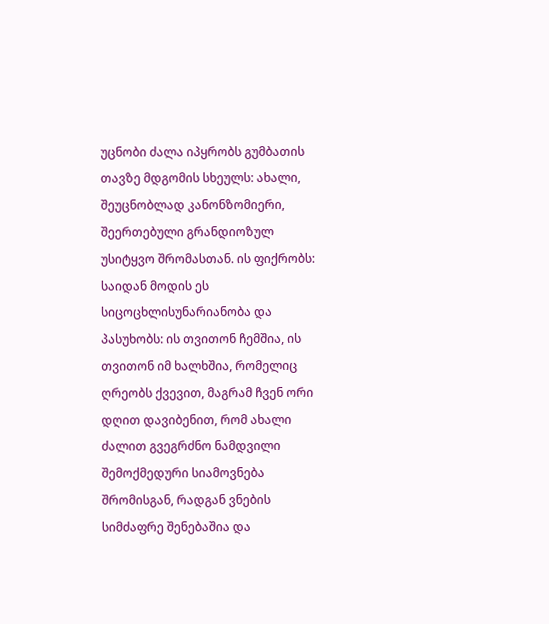უცნობი ძალა იპყრობს გუმბათის თავზე მდგომის სხეულს: ახალი, შეუცნობლად კანონზომიერი, შეერთებული გრანდიოზულ უსიტყვო შრომასთან. ის ფიქრობს: საიდან მოდის ეს სიცოცხლისუნარიანობა და პასუხობს: ის თვითონ ჩემშია, ის თვითონ იმ ხალხშია, რომელიც ღრეობს ქვევით, მაგრამ ჩვენ ორი დღით დავიბენით, რომ ახალი ძალით გვეგრძნო ნამდვილი შემოქმედური სიამოვნება შრომისგან, რადგან ვნების სიმძაფრე შენებაშია და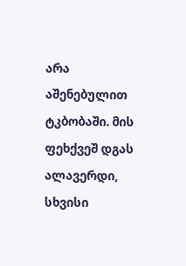არა აშენებულით ტკბობაში. მის ფეხქვეშ დგას ალავერდი, სხვისი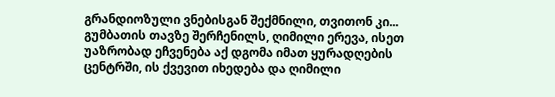გრანდიოზული ვნებისგან შექმნილი, თვითონ კი... გუმბათის თავზე შერჩენილს, ღიმილი ერევა, ისეთ უაზრობად ეჩვენება აქ დგომა იმათ ყურადღების ცენტრში, ის ქვევით იხედება და ღიმილი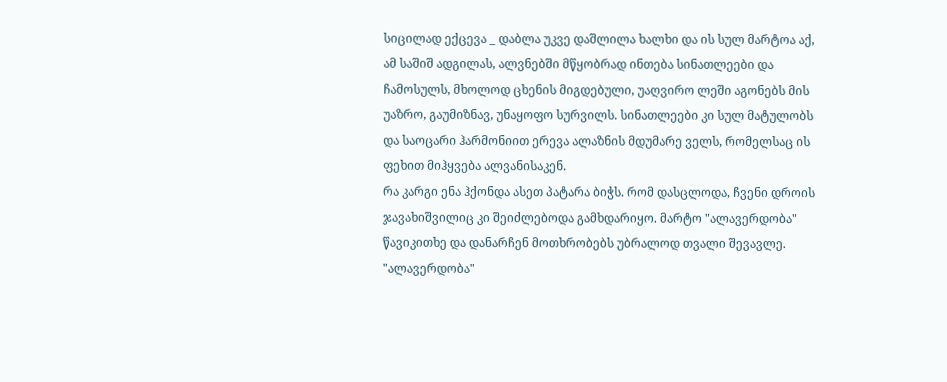სიცილად ექცევა _ დაბლა უკვე დაშლილა ხალხი და ის სულ მარტოა აქ, ამ საშიშ ადგილას, ალვნებში მწყობრად ინთება სინათლეები და ჩამოსულს, მხოლოდ ცხენის მიგდებული, უაღვირო ლეში აგონებს მის უაზრო, გაუმიზნავ, უნაყოფო სურვილს. სინათლეები კი სულ მატულობს და საოცარი ჰარმონიით ერევა ალაზნის მდუმარე ველს, რომელსაც ის ფეხით მიჰყვება ალვანისაკენ.
რა კარგი ენა ჰქონდა ასეთ პატარა ბიჭს. რომ დასცლოდა, ჩვენი დროის ჯავახიშვილიც კი შეიძლებოდა გამხდარიყო. მარტო "ალავერდობა" წავიკითხე და დანარჩენ მოთხრობებს უბრალოდ თვალი შევავლე. "ალავერდობა"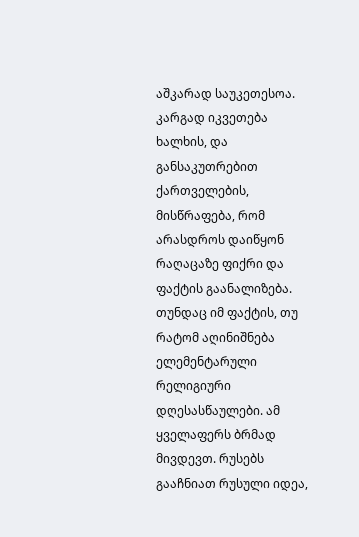აშკარად საუკეთესოა.
კარგად იკვეთება ხალხის, და განსაკუთრებით ქართველების, მისწრაფება, რომ არასდროს დაიწყონ რაღაცაზე ფიქრი და ფაქტის გაანალიზება. თუნდაც იმ ფაქტის, თუ რატომ აღინიშნება ელემენტარული რელიგიური დღესასწაულები. ამ ყველაფერს ბრმად მივდევთ. რუსებს გააჩნიათ რუსული იდეა,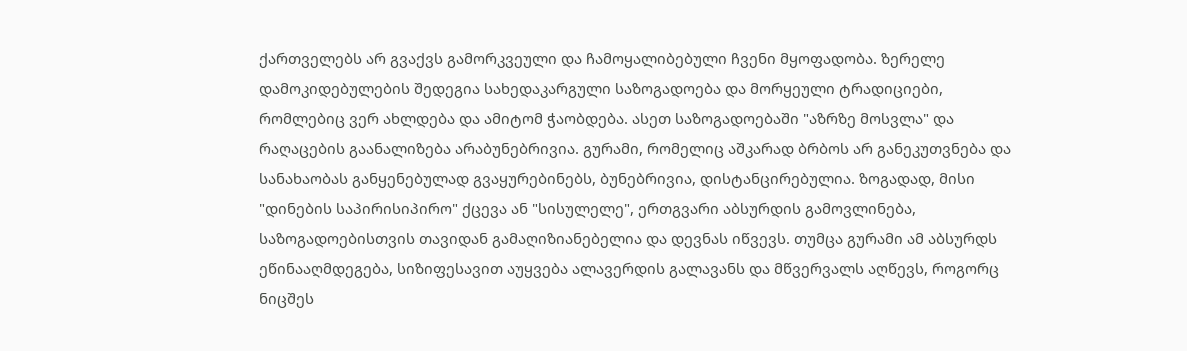ქართველებს არ გვაქვს გამორკვეული და ჩამოყალიბებული ჩვენი მყოფადობა. ზერელე დამოკიდებულების შედეგია სახედაკარგული საზოგადოება და მორყეული ტრადიციები, რომლებიც ვერ ახლდება და ამიტომ ჭაობდება. ასეთ საზოგადოებაში "აზრზე მოსვლა" და რაღაცების გაანალიზება არაბუნებრივია. გურამი, რომელიც აშკარად ბრბოს არ განეკუთვნება და სანახაობას განყენებულად გვაყურებინებს, ბუნებრივია, დისტანცირებულია. ზოგადად, მისი "დინების საპირისიპირო" ქცევა ან "სისულელე", ერთგვარი აბსურდის გამოვლინება, საზოგადოებისთვის თავიდან გამაღიზიანებელია და დევნას იწვევს. თუმცა გურამი ამ აბსურდს ეწინააღმდეგება, სიზიფესავით აუყვება ალავერდის გალავანს და მწვერვალს აღწევს, როგორც ნიცშეს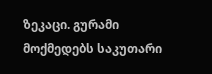ზეკაცი. გურამი მოქმედებს საკუთარი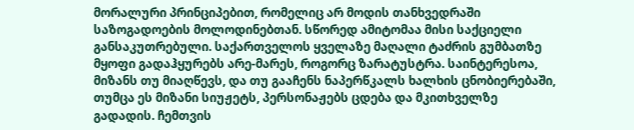მორალური პრინციპებით, რომელიც არ მოდის თანხვედრაში საზოგადოების მოლოდინებთან. სწორედ ამიტომაა მისი საქციელი განსაკუთრებული. საქართველოს ყველაზე მაღალი ტაძრის გუმბათზე მყოფი გადაჰყურებს არე-მარეს, როგორც ზარატუსტრა. საინტერესოა, მიზანს თუ მიაღწევს, და თუ გააჩენს ნაპერწკალს ხალხის ცნობიერებაში, თუმცა ეს მიზანი სიუჟეტს, პერსონაჟებს ცდება და მკითხველზე გადადის. ჩემთვის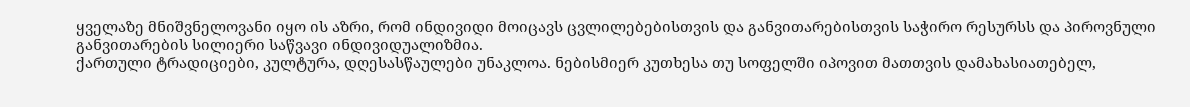ყველაზე მნიშვნელოვანი იყო ის აზრი, რომ ინდივიდი მოიცავს ცვლილებებისთვის და განვითარებისთვის საჭირო რესურსს და პიროვნული განვითარების სილიერი საწვავი ინდივიდუალიზმია.
ქართული ტრადიციები, კულტურა, დღესასწაულები უნაკლოა. ნებისმიერ კუთხესა თუ სოფელში იპოვით მათთვის დამახასიათებელ,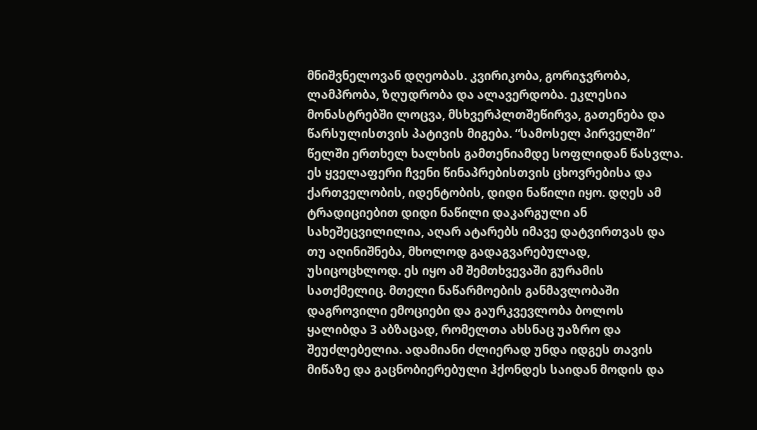მნიშვნელოვან დღეობას. კვირიკობა, გორიჯვრობა, ლამპრობა, ზღუდრობა და ალავერდობა. ეკლესია მონასტრებში ლოცვა, მსხვერპლთშეწირვა, გათენება და წარსულისთვის პატივის მიგება. “სამოსელ პირველში” წელში ერთხელ ხალხის გამთენიამდე სოფლიდან წასვლა. ეს ყველაფერი ჩვენი წინაპრებისთვის ცხოვრებისა და ქართველობის, იდენტობის, დიდი ნაწილი იყო. დღეს ამ ტრადიციებით დიდი ნაწილი დაკარგული ან სახეშეცვილილია, აღარ ატარებს იმავე დატვირთვას და თუ აღინიშნება, მხოლოდ გადაგვარებულად, უსიცოცხლოდ. ეს იყო ამ შემთხვევაში გურამის სათქმელიც. მთელი ნაწარმოების განმავლობაში დაგროვილი ემოციები და გაურკვევლობა ბოლოს ყალიბდა 3 აბზაცად, რომელთა ახსნაც უაზრო და შეუძლებელია. ადამიანი ძლიერად უნდა იდგეს თავის მიწაზე და გაცნობიერებული ჰქონდეს საიდან მოდის და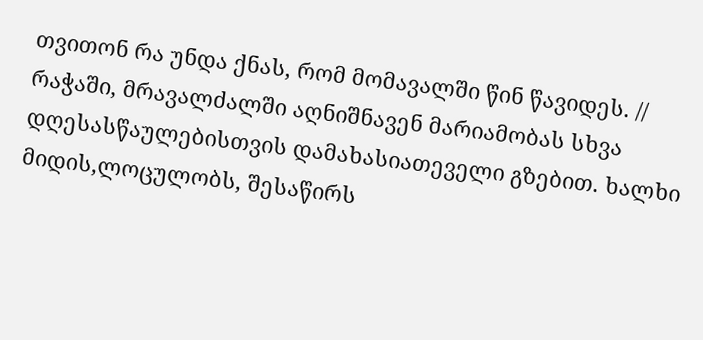თვითონ რა უნდა ქნას, რომ მომავალში წინ წავიდეს. // რაჭაში, მრავალძალში აღნიშნავენ მარიამობას სხვა დღესასწაულებისთვის დამახასიათეველი გზებით. ხალხი მიდის,ლოცულობს, შესაწირს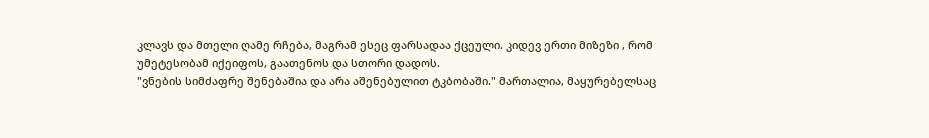კლავს და მთელი ღამე რჩება, მაგრამ ესეც ფარსადაა ქცეული. კიდევ ერთი მიზეზი , რომ უმეტესობამ იქეიფოს, გაათენოს და სთორი დადოს.
"ვნების სიმძაფრე შენებაშია და არა აშენებულით ტკბობაში." მართალია, მაყურებელსაც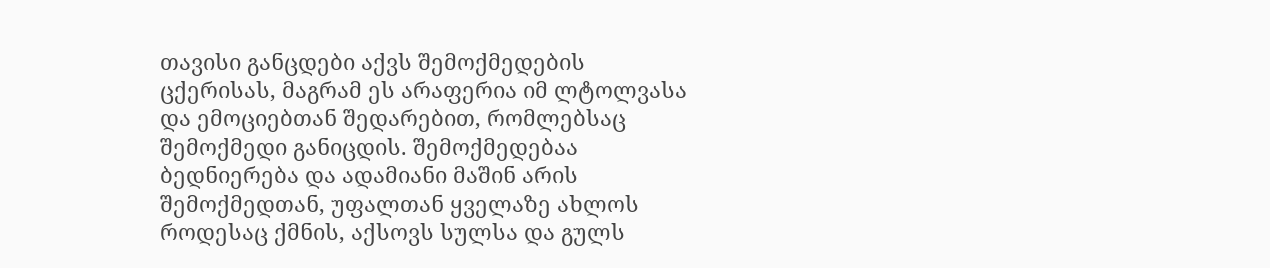თავისი განცდები აქვს შემოქმედების ცქერისას, მაგრამ ეს არაფერია იმ ლტოლვასა და ემოციებთან შედარებით, რომლებსაც შემოქმედი განიცდის. შემოქმედებაა ბედნიერება და ადამიანი მაშინ არის შემოქმედთან, უფალთან ყველაზე ახლოს როდესაც ქმნის, აქსოვს სულსა და გულს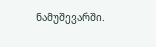ნამუშევარში.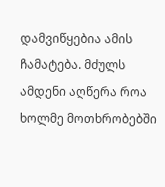დამვიწყებია ამის ჩამატება. მძულს ამდენი აღწერა როა ხოლმე მოთხრობებში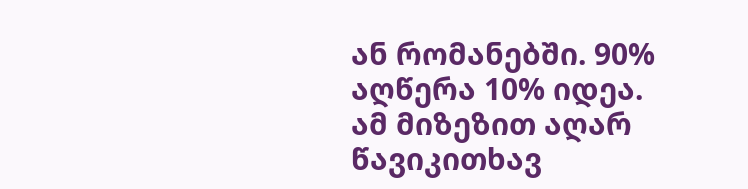ან რომანებში. 90% აღწერა 10% იდეა. ამ მიზეზით აღარ წავიკითხავ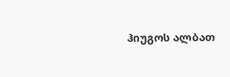ჰიუგოს ალბათ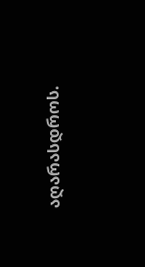აღარასდროს.